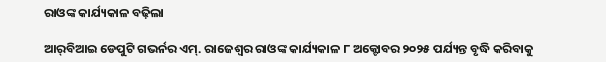ରାଓଙ୍କ କାର୍ଯ୍ୟକାଳ ବଢ଼ିଲା

ଆର୍‌ବିଆଇ ଡେପୁଟି ଗଭର୍ନର ଏମ୍‌. ରାଜେଶ୍ୱର ରାଓଙ୍କ କାର୍ଯ୍ୟକାଳ ୮ ଅକ୍ଟୋବର ୨୦୨୫ ପର୍ଯ୍ୟନ୍ତ ବୃଦ୍ଧି କରିବାକୁ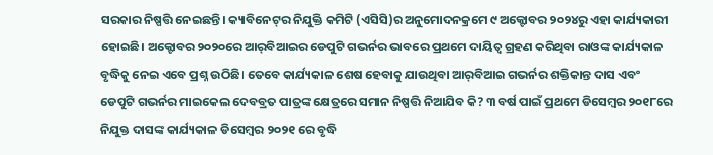ସରକାର ନିଷ୍ପତ୍ତି ନେଇଛନ୍ତି। କ୍ୟାବିନେଟ୍‌ର ନିଯୁକ୍ତି କମିଟି (ଏସିସି)ର ଅନୁମୋଦନକ୍ରମେ ୯ ଅକ୍ଟୋବର ୨୦୨୪ରୁ ଏହା କାର୍ଯ୍ୟକାରୀ ହୋଇଛି। ଅକ୍ଟୋବର ୨୦୨୦ରେ ଆର୍‌ବିଆଇର ଡେପୁଟି ଗଭର୍ନର ଭାବରେ ପ୍ରଥମେ ଦାୟିତ୍ୱ ଗ୍ରହଣ କରିଥିବା ରାଓଙ୍କ କାର୍ଯ୍ୟକାଳ ବୃଦ୍ଧିକୁ ନେଇ ଏବେ ପ୍ରଶ୍ନ ଉଠିଛି। ତେବେ କାର୍ଯ୍ୟକାଳ ଶେଷ ହେବାକୁ ଯାଉଥିବା ଆର୍‌ବିଆଇ ଗଭର୍ନର ଶକ୍ତିକାନ୍ତ ଦାସ ଏବଂ ଡେପୁଟି ଗଭର୍ନର ମାଇକେଲ ଦେବବ୍ରତ ପାତ୍ରଙ୍କ କ୍ଷେତ୍ରରେ ସମାନ ନିଷ୍ପତ୍ତି ନିଆଯିବ କି? ୩ ବର୍ଷ ପାଇଁ ପ୍ରଥମେ ଡିସେମ୍ବର ୨୦୧୮ରେ ନିଯୁକ୍ତ ଦାସଙ୍କ କାର୍ଯ୍ୟକାଳ ଡିସେମ୍ବର ୨୦୨୧ ରେ ବୃଦ୍ଧି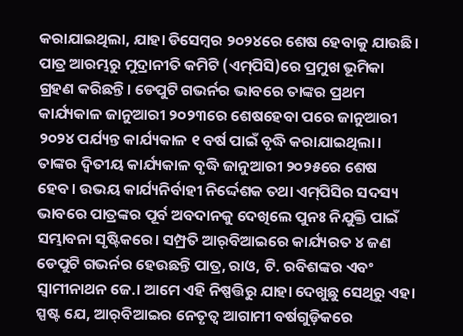କରାଯାଇଥିଲା, ଯାହା ଡିସେମ୍ବର ୨୦୨୪ରେ ଶେଷ ହେବାକୁ ଯାଉଛି। ପାତ୍ର ଆରମ୍ଭରୁ ମୁଦ୍ରାନୀତି କମିଟି (ଏମ୍‌ପିସି)ରେ ପ୍ରମୁଖ ଭୂମିକା ଗ୍ରହଣ କରିଛନ୍ତି। ଡେପୁଟି ଗଭର୍ନର ଭାବରେ ତାଙ୍କର ପ୍ରଥମ କାର୍ଯ୍ୟକାଳ ଜାନୁଆରୀ ୨୦୨୩ରେ ଶେଷହେବା ପରେ ଜାନୁଆରୀ ୨୦୨୪ ପର୍ଯ୍ୟନ୍ତ କାର୍ଯ୍ୟକାଳ ୧ ବର୍ଷ ପାଇଁ ବୃଦ୍ଧି କରାଯାଇଥିଲା। ତାଙ୍କର ଦ୍ୱିତୀୟ କାର୍ଯ୍ୟକାଳ ବୃଦ୍ଧି ଜାନୁଆରୀ ୨୦୨୫ରେ ଶେଷ ହେବ। ଉଭୟ କାର୍ଯ୍ୟନିର୍ବାହୀ ନିର୍ଦ୍ଦେଶକ ତଥା ଏମ୍‌ପିସିର ସଦସ୍ୟ ଭାବରେ ପାତ୍ରଙ୍କର ପୂର୍ବ ଅବଦାନକୁ ଦେଖିଲେ ପୁନଃ ନିଯୁକ୍ତି ପାଇଁ ସମ୍ଭାବନା ସୃଷ୍ଟିକରେ। ସମ୍ପ୍ରତି ଆର୍‌ବିଆଇରେ କାର୍ଯ୍ୟରତ ୪ ଜଣ ଡେପୁଟି ଗଭର୍ନର ହେଉଛନ୍ତି ପାତ୍ର, ରାଓ, ଟି. ରବିଶଙ୍କର ଏବଂ ସ୍ବାମୀନାଥନ ଜେ.। ଆମେ ଏହି ନିଷ୍ପତ୍ତିରୁ ଯାହା ଦେଖୁଛୁ ସେଥିରୁ ଏହା ସ୍ପଷ୍ଟ ଯେ, ଆର୍‌ବିଆଇର ନେତୃତ୍ୱ ଆଗାମୀ ବର୍ଷଗୁଡ଼ିକରେ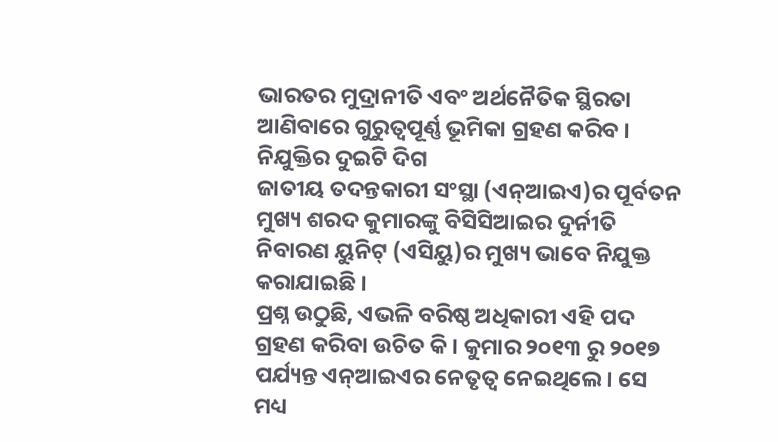ଭାରତର ମୁଦ୍ରାନୀତି ଏବଂ ଅର୍ଥନୈତିକ ସ୍ଥିରତା ଆଣିବାରେ ଗୁରୁତ୍ୱପୂର୍ଣ୍ଣ ଭୂମିକା ଗ୍ରହଣ କରିବ ।
ନିଯୁକ୍ତିର ଦୁଇଟି ଦିଗ
ଜାତୀୟ ତଦନ୍ତକାରୀ ସଂସ୍ଥା (ଏନ୍‌ଆଇଏ)ର ପୂର୍ବତନ ମୁଖ୍ୟ ଶରଦ କୁମାରଙ୍କୁ ବିସିସିଆଇର ଦୁର୍ନୀତି ନିବାରଣ ୟୁନିଟ୍‌ (ଏସିୟୁ)ର ମୁଖ୍ୟ ଭାବେ ନିଯୁକ୍ତ କରାଯାଇଛି ।
ପ୍ରଶ୍ନ ଉଠୁଛି, ଏଭଳି ବରିଷ୍ଠ ଅଧିକାରୀ ଏହି ପଦ ଗ୍ରହଣ କରିବା ଉଚିତ କି । କୁମାର ୨୦୧୩ ରୁ ୨୦୧୭ ପର୍ଯ୍ୟନ୍ତ ଏନ୍‌ଆଇଏର ନେତୃତ୍ୱ ନେଇଥିଲେ। ସେ ମଧ୍ୟ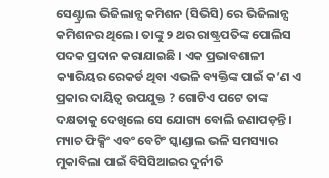ସେଣ୍ଟ୍ରାଲ ଭିଜିଲାନ୍ସ କମିଶନ (ସିଭିସି) ରେ ଭିଜିଲାନ୍ସ କମିଶନର ଥିଲେ। ତାଙ୍କୁ ୨ ଥର ରାଷ୍ଟ୍ରପତିଙ୍କ ପୋଲିସ ପଦକ ପ୍ରଦାନ କରାଯାଇଛି । ଏକ ପ୍ରଭାବଶାଳୀ କ୍ୟାରିୟର ରେକର୍ଡ ଥିବା ଏଭଳି ବ୍ୟକ୍ତିଙ୍କ ପାଇଁ କ’ଣ ଏ ପ୍ରକାର ଦାୟିତ୍ୱ ଉପଯୁକ୍ତ ? ଗୋଟିଏ ପଟେ ତାଙ୍କ ଦକ୍ଷତାକୁ ଦେଖିଲେ ସେ ଯୋଗ୍ୟ ବୋଲି ଜଣାପଡ଼ନ୍ତି। ମ୍ୟାଚ ଫିକ୍ସିଂ ଏବଂ ବେଟିଂ ସ୍କାଣ୍ଡାଲ ଭଳି ସମସ୍ୟାର ମୁକାବିଲା ପାଇଁ ବିସିସିଆଇର ଦୁର୍ନୀତି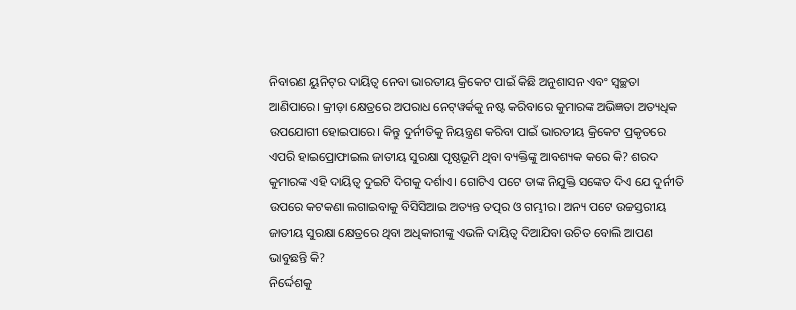ନିବାରଣ ୟୁନିଟ୍‌ର ଦାୟିତ୍ୱ ନେବା ଭାରତୀୟ କ୍ରିକେଟ ପାଇଁ କିଛି ଅନୁଶାସନ ଏବଂ ସ୍ବଚ୍ଛତା ଆଣିପାରେ। କ୍ରୀଡ଼ା କ୍ଷେତ୍ରରେ ଅପରାଧ ନେଟ୍‌ୱର୍କକୁ ନଷ୍ଟ କରିବାରେ କୁମାରଙ୍କ ଅଭିଜ୍ଞତା ଅତ୍ୟଧିକ ଉପଯୋଗୀ ହୋଇପାରେ। କିନ୍ତୁ ଦୁର୍ନୀତିକୁ ନିୟନ୍ତ୍ରଣ କରିବା ପାଇଁ ଭାରତୀୟ କ୍ରିକେଟ ପ୍ରକୃତରେ ଏପରି ହାଇପ୍ରୋଫାଇଲ ଜାତୀୟ ସୁରକ୍ଷା ପୃଷ୍ଠଭୂମି ଥିବା ବ୍ୟକ୍ତିଙ୍କୁ ଆବଶ୍ୟକ କରେ କି? ଶରଦ କୁମାରଙ୍କ ଏହି ଦାୟିତ୍ୱ ଦୁଇଟି ଦିଗକୁ ଦର୍ଶାଏ। ଗୋଟିଏ ପଟେ ତାଙ୍କ ନିଯୁକ୍ତି ସଙ୍କେତ ଦିଏ ଯେ ଦୁର୍ନୀତି ଉପରେ କଟକଣା ଲଗାଇବାକୁ ବିସିସିଆଇ ଅତ୍ୟନ୍ତ ତତ୍ପର ଓ ଗମ୍ଭୀର। ଅନ୍ୟ ପଟେ ଉଚ୍ଚସ୍ତରୀୟ ଜାତୀୟ ସୁରକ୍ଷା କ୍ଷେତ୍ରରେ ଥିବା ଅଧିକାରୀଙ୍କୁ ଏଭଳି ଦାୟିତ୍ୱ ଦିଆଯିବା ଉଚିତ ବୋଲି ଆପଣ ଭାବୁଛନ୍ତି କି?
ନିର୍ଦ୍ଦେଶକୁ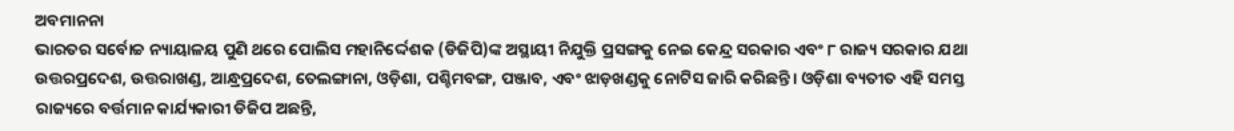ଅବମାନନା
ଭାରତର ସର୍ବୋଚ୍ଚ ନ୍ୟାୟାଳୟ ପୁଣି ଥରେ ପୋଲିସ ମହାନିର୍ଦ୍ଦେଶକ (ଡିଜିପି)ଙ୍କ ଅସ୍ଥାୟୀ ନିଯୁକ୍ତି ପ୍ରସଙ୍ଗକୁ ନେଇ କେନ୍ଦ୍ର ସରକାର ଏବଂ ୮ ରାଜ୍ୟ ସରକାର ଯଥା ଉତ୍ତରପ୍ରଦେଶ, ଉତ୍ତରାଖଣ୍ଡ, ଆନ୍ଧ୍ରପ୍ରଦେଶ, ତେଲଙ୍ଗାନା, ଓଡ଼ିଶା, ପଶ୍ଚିମବଙ୍ଗ, ପଞ୍ଜାବ, ଏବଂ ଝାଡ଼ଖଣ୍ଡକୁ ନୋଟିସ ଜାରି କରିଛନ୍ତି। ଓଡ଼ିଶା ବ୍ୟତୀତ ଏହି ସମସ୍ତ ରାଜ୍ୟରେ ବର୍ତ୍ତମାନ କାର୍ଯ୍ୟକାରୀ ଡିଜିପ ଅଛନ୍ତି,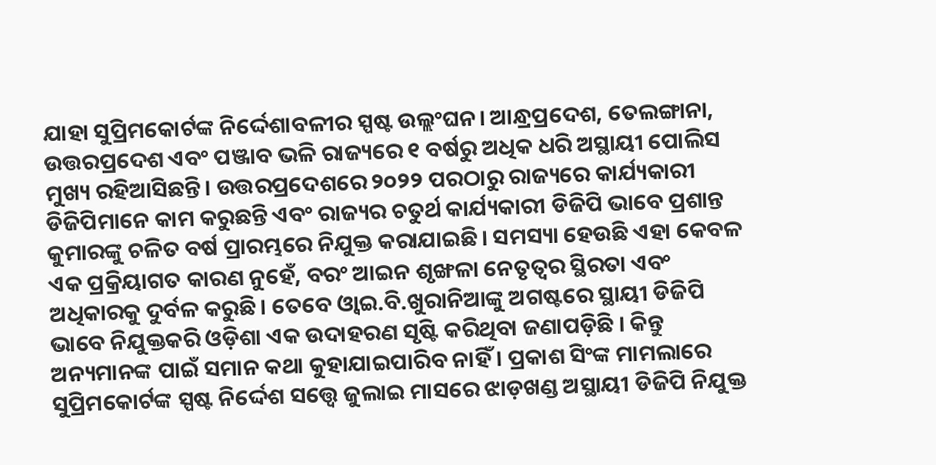ଯାହା ସୁପ୍ରିମକୋର୍ଟଙ୍କ ନିର୍ଦ୍ଦେଶାବଳୀର ସ୍ପଷ୍ଟ ଉଲ୍ଲଂଘନ। ଆନ୍ଧ୍ରପ୍ରଦେଶ, ତେଲଙ୍ଗାନା, ଉତ୍ତରପ୍ରଦେଶ ଏବଂ ପଞ୍ଜାବ ଭଳି ରାଜ୍ୟରେ ୧ ବର୍ଷରୁ ଅଧିକ ଧରି ଅସ୍ଥାୟୀ ପୋଲିସ ମୁଖ୍ୟ ରହିଆସିଛନ୍ତି। ଉତ୍ତରପ୍ରଦେଶରେ ୨୦୨୨ ପରଠାରୁ ରାଜ୍ୟରେ କାର୍ଯ୍ୟକାରୀ ଡିଜିପିମାନେ କାମ କରୁଛନ୍ତି ଏବଂ ରାଜ୍ୟର ଚତୁର୍ଥ କାର୍ଯ୍ୟକାରୀ ଡିଜିପି ଭାବେ ପ୍ରଶାନ୍ତ କୁମାରଙ୍କୁ ଚଳିତ ବର୍ଷ ପ୍ରାରମ୍ଭରେ ନିଯୁକ୍ତ କରାଯାଇଛି। ସମସ୍ୟା ହେଉଛି ଏହା କେବଳ ଏକ ପ୍ରକ୍ରିୟାଗତ କାରଣ ନୁହେଁ, ବରଂ ଆଇନ ଶୃଙ୍ଖଳା ନେତୃତ୍ୱର ସ୍ଥିରତା ଏବଂ ଅଧିକାରକୁ ଦୁର୍ବଳ କରୁଛି। ତେବେ ଓ୍ବାଇ.ବି.ଖୁରାନିଆଙ୍କୁ ଅଗଷ୍ଟରେ ସ୍ଥାୟୀ ଡିଜିପି ଭାବେ ନିଯୁକ୍ତକରି ଓଡ଼ିଶା ଏକ ଉଦାହରଣ ସୃଷ୍ଟି କରିଥିବା ଜଣାପଡ଼ିଛି । କିନ୍ତୁ ଅନ୍ୟମାନଙ୍କ ପାଇଁ ସମାନ କଥା କୁହାଯାଇପାରିବ ନାହିଁ । ପ୍ରକାଶ ସିଂଙ୍କ ମାମଲାରେ ସୁପ୍ରିମକୋର୍ଟଙ୍କ ସ୍ପଷ୍ଟ ନିର୍ଦ୍ଦେଶ ସତ୍ତ୍ୱେ ଜୁଲାଇ ମାସରେ ଝାଡ଼ଖଣ୍ଡ ଅସ୍ଥାୟୀ ଡିଜିପି ନିଯୁକ୍ତ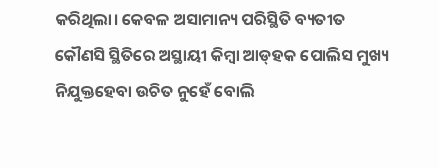କରିଥିଲା। କେବଳ ଅସାମାନ୍ୟ ପରିସ୍ଥିତି ବ୍ୟତୀତ କୌଣସି ସ୍ଥିତିରେ ଅସ୍ଥାୟୀ କିମ୍ବା ଆଡ୍‌ହକ ପୋଲିସ ମୁଖ୍ୟ ନିଯୁକ୍ତହେବା ଉଚିତ ନୁହେଁ ବୋଲି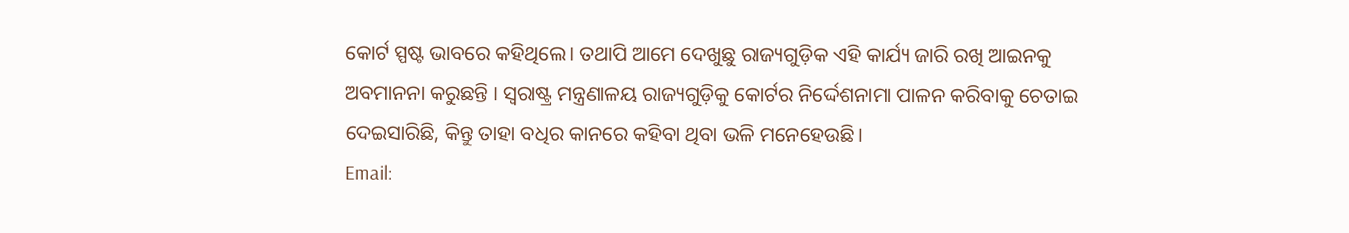କୋର୍ଟ ସ୍ପଷ୍ଟ ଭାବରେ କହିଥିଲେ। ତଥାପି ଆମେ ଦେଖୁଛୁ ରାଜ୍ୟଗୁଡ଼ିକ ଏହି କାର୍ଯ୍ୟ ଜାରି ରଖି ଆଇନକୁ ଅବମାନନା କରୁଛନ୍ତି । ସ୍ବରାଷ୍ଟ୍ର ମନ୍ତ୍ରଣାଳୟ ରାଜ୍ୟଗୁଡ଼ିକୁ କୋର୍ଟର ନିର୍ଦ୍ଦେଶନାମା ପାଳନ କରିବାକୁ ଚେତାଇ ଦେଇସାରିଛି, କିନ୍ତୁ ତାହା ବଧିର କାନରେ କହିବା ଥିବା ଭଳି ମନେହେଉଛି।
Email: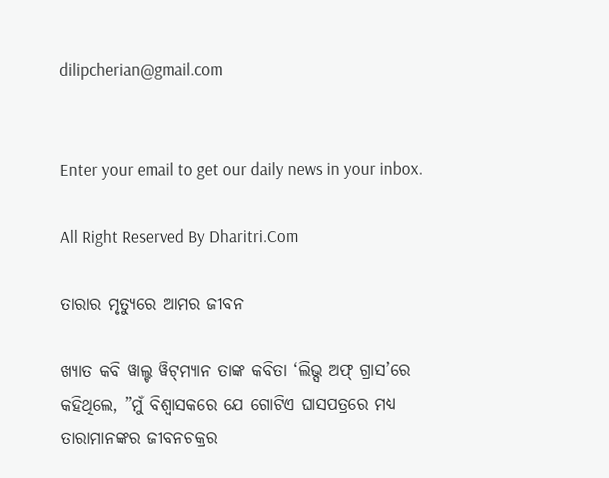dilipcherian@gmail.com


Enter your email to get our daily news in your inbox.

All Right Reserved By Dharitri.Com

ତାରାର ମୃତ୍ୟୁରେ ଆମର ଜୀବନ

ଖ୍ୟାତ କବି ୱାଲ୍ଟ ୱିଟ୍‌ମ୍ୟାନ ତାଙ୍କ କବିତା ‘ଲିଭ୍ସ ଅଫ୍‌ ଗ୍ରାସ’ରେ କହିଥିଲେ, ”ମୁଁ ବିଶ୍ୱାସକରେ ଯେ ଗୋଟିଏ ଘାସପତ୍ରରେ ମଧ୍ୟ ତାରାମାନଙ୍କର ଜୀବନଚକ୍ରର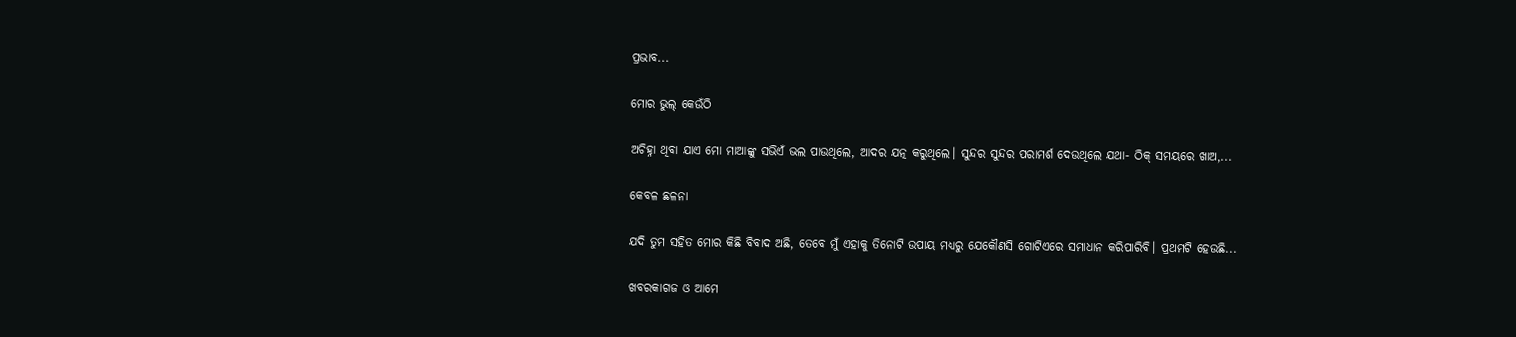ପ୍ରଭାବ...

ମୋର ଭୁଲ୍‌ କେଉଁଠି

ଅଚିହ୍ନା ଥିବା ଯାଏ ମୋ ମାଆଙ୍କୁ ସଭିଏଁ ଭଲ ପାଉଥିଲେ, ଆଦର ଯତ୍ନ କରୁଥିଲେ। ସୁନ୍ଦର ସୁନ୍ଦର ପରାମର୍ଶ ଦେଉଥିଲେ ଯଥା- ଠିକ୍‌ ସମୟରେ ଖାଅ,...

କେବଳ ଛଳନା

ଯଦି ତୁମ ସହିତ ମୋର କିଛି ବିବାଦ ଅଛି, ତେବେ ମୁଁ ଏହାକୁ ତିନୋଟି ଉପାୟ ମଧ୍ୟରୁ ଯେକୌଣସି ଗୋଟିଏରେ ସମାଧାନ କରିପାରିବି। ପ୍ରଥମଟି ହେଉଛି...

ଖବରକାଗଜ ଓ ଆମେ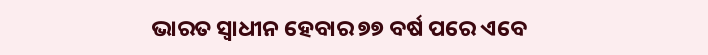ଭାରତ ସ୍ବାଧୀନ ହେବାର ୭୭ ବର୍ଷ ପରେ ଏବେ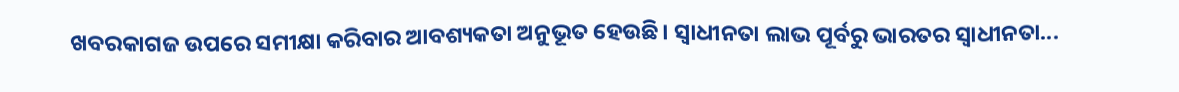ଖବରକାଗଜ ଉପରେ ସମୀକ୍ଷା କରିବାର ଆବଶ୍ୟକତା ଅନୁଭୂତ ହେଉଛି। ସ୍ବାଧୀନତା ଲାଭ ପୂର୍ବରୁ ଭାରତର ସ୍ବାଧୀନତା...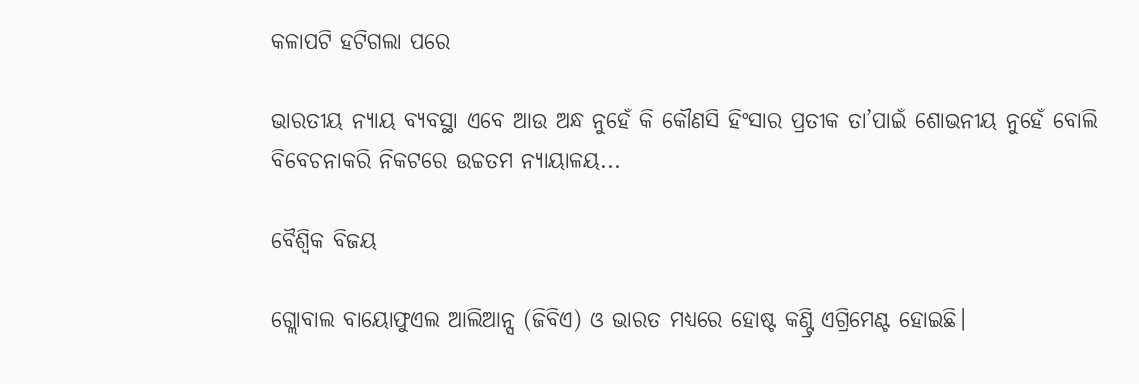କଳାପଟି ହଟିଗଲା ପରେ

ଭାରତୀୟ ନ୍ୟାୟ ବ୍ୟବସ୍ଥା ଏବେ ଆଉ ଅନ୍ଧ ନୁହେଁ କି କୌଣସି ହିଂସାର ପ୍ରତୀକ ତା’ପାଇଁ ଶୋଭନୀୟ ନୁହେଁ ବୋଲି ବିବେଚନାକରି ନିକଟରେ ଉଚ୍ଚତମ ନ୍ୟାୟାଳୟ...

ବୈଶ୍ୱିକ ବିଜୟ

ଗ୍ଲୋବାଲ ବାୟୋଫୁଏଲ ଆଲିଆନ୍ସ (ଜିବିଏ) ଓ ଭାରତ ମଧ୍ୟରେ ହୋଷ୍ଟ କଣ୍ଟ୍ରି ଏଗ୍ରିମେଣ୍ଟ ହୋଇଛି।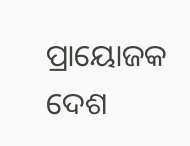ପ୍ରାୟୋଜକ ଦେଶ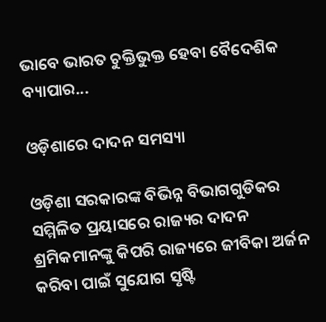ଭାବେ ଭାରତ ଚୁକ୍ତିଭୁକ୍ତ ହେବା ବୈଦେଶିକ ବ୍ୟାପାର...

ଓଡ଼ିଶାରେ ଦାଦନ ସମସ୍ୟା

ଓଡ଼ିଶା ସରକାରଙ୍କ ବିଭିନ୍ନ ବିଭାଗଗୁଡିକର ସମ୍ମିଳିତ ପ୍ରୟାସରେ ରାଜ୍ୟର ଦାଦନ ଶ୍ରମିକମାନଙ୍କୁ କିପରି ରାଜ୍ୟରେ ଜୀବିକା ଅର୍ଜନ କରିବା ପାଇଁ ସୁଯୋଗ ସୃଷ୍ଟି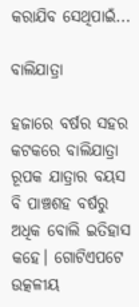କରାଯିବ ସେଥିପାଇଁ...

ବାଲିଯାତ୍ରା

ହଜାରେ ବର୍ଷର ସହର କଟକରେ ବାଲିଯାତ୍ରା ରୂପକ ଯାତ୍ରାର ବୟସ ବି ପାଞ୍ଚଶହ ବର୍ଷରୁ ଅଧିକ ବୋଲି ଇତିହାସ କହେ। ଗୋଟିଏପଟେ ଉତ୍କଳୀୟ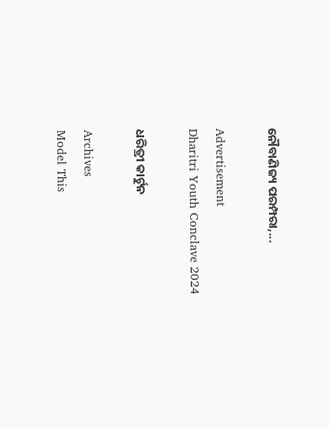ନୌବାଣିଜ୍ୟ ପରମ୍ପରା,...

Advertisement
Dharitri Youth Conclave 2024

ଧରିତ୍ରୀ କାର୍ଟୁନ

Archives
Model This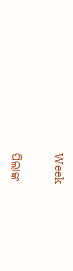Week

ପିଲାଙ୍କ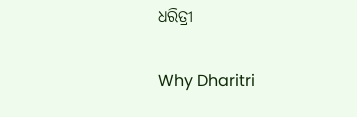ଧରିତ୍ରୀ

Why Dharitri